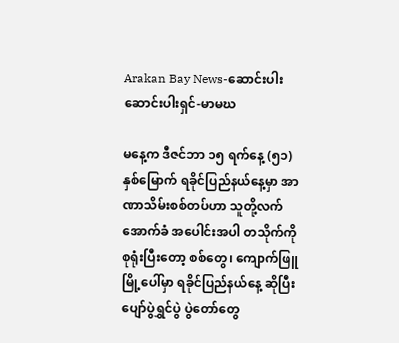Arakan Bay News-ဆောင်းပါး
ဆောင်းပါးရှင်-မာမဃ

မနေ့က ဒီဇင်ဘာ ၁၅ ရက်နေ့ (၅၁) နှစ်မြောက် ရခိုင်ပြည်နယ်နေ့မှာ အာဏာသိမ်းစစ်တပ်ဟာ သူတို့လက်အောက်ခံ အပေါင်းအပါ တသိုက်ကို စုရုံးပြီးတော့ စစ်တွေ၊ ကျောက်ဖြူမြို့ပေါ်မှာ ရခိုင်ပြည်နယ်နေ့ ဆိုပြီး ပျော်ပွဲရွှင်ပွဲ ပွဲတော်တွေ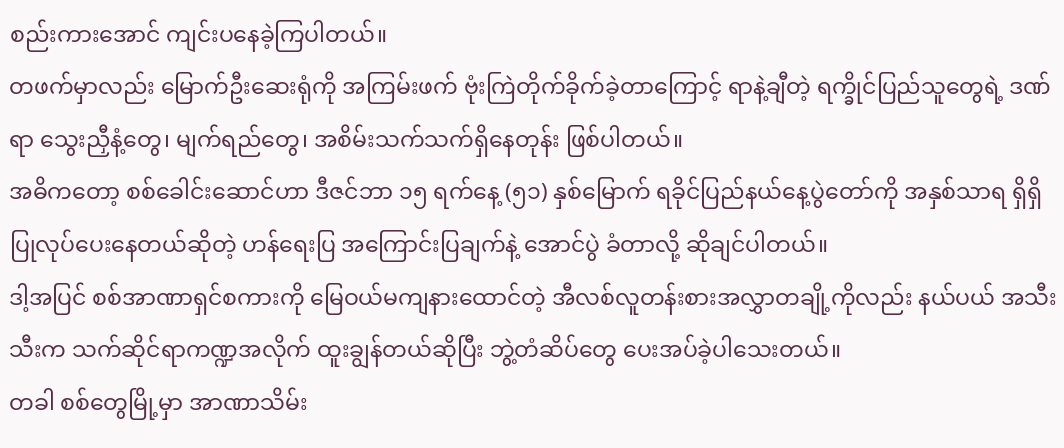စည်းကားအောင် ကျင်းပနေခဲ့ကြပါတယ်။
တဖက်မှာလည်း မြောက်ဦးဆေးရုံကို အကြမ်းဖက် ဗုံးကြဲတိုက်ခိုက်ခဲ့တာကြောင့် ရာနဲ့ချီတဲ့ ရက္ခိုင်ပြည်သူတွေရဲ့ ဒဏ်ရာ သွေးညှီနံ့တွေ၊ မျက်ရည်တွေ၊ အစိမ်းသက်သက်ရှိနေတုန်း ဖြစ်ပါတယ်။
အဓိကတော့ စစ်ခေါင်းဆောင်ဟာ ဒီဇင်ဘာ ၁၅ ရက်နေ့ (၅၁) နှစ်မြောက် ရခိုင်ပြည်နယ်နေ့ပွဲတော်ကို အနှစ်သာရ ရှိရှိပြုလုပ်ပေးနေတယ်ဆိုတဲ့ ဟန်ရေးပြ အကြောင်းပြချက်နဲ့ အောင်ပွဲ ခံတာလို့ ဆိုချင်ပါတယ်။
ဒါ့အပြင် စစ်အာဏာရှင်စကားကို မြေဝယ်မကျနားထောင်တဲ့ အီလစ်လူတန်းစားအလွှာတချို့ကိုလည်း နယ်ပယ် အသီးသီးက သက်ဆိုင်ရာကဏ္ဍအလိုက် ထူးချွန်တယ်ဆိုပြီး ဘွဲ့တံဆိပ်တွေ ပေးအပ်ခဲ့ပါသေးတယ်။
တခါ စစ်တွေမြို့မှာ အာဏာသိမ်း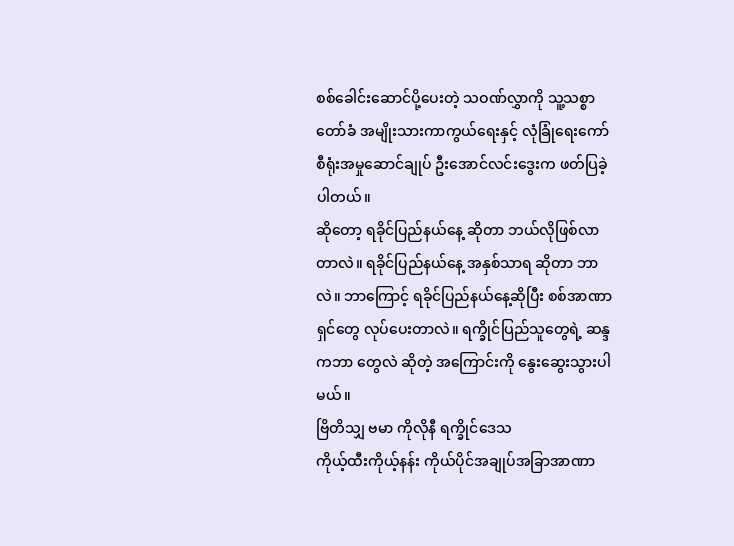စစ်ခေါင်းဆောင်ပို့ပေးတဲ့ သဝဏ်လွှာကို သူ့သစ္စာတော်ခံ အမျိုးသားကာကွယ်ရေးနှင့် လုံခြုံရေးကော်စီရုံးအမှုဆောင်ချုပ် ဦးအောင်လင်းဒွေးက ဖတ်ပြခဲ့ပါတယ်။
ဆိုတော့ ရခိုင်ပြည်နယ်နေ့ ဆိုတာ ဘယ်လိုဖြစ်လာတာလဲ။ ရခိုင်ပြည်နယ်နေ့ အနှစ်သာရ ဆိုတာ ဘာလဲ။ ဘာကြောင့် ရခိုင်ပြည်နယ်နေ့ဆိုပြီး စစ်အာဏာရှင်တွေ လုပ်ပေးတာလဲ။ ရက္ခိုင်ပြည်သူတွေရဲ့ ဆန္ဒကဘာ တွေလဲ ဆိုတဲ့ အကြောင်းကို နွေးဆွေးသွားပါမယ်။
ဗြိတိသျှ ဗမာ ကိုလိုနီ ရက္ခိုင်ဒေသ
ကိုယ့်ထီးကိုယ့်နန်း ကိုယ်ပိုင်အချုပ်အခြာအာဏာ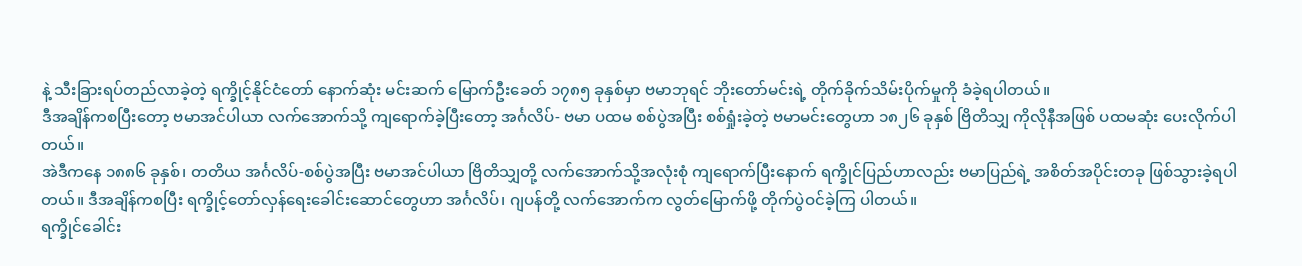နဲ့ သီးခြားရပ်တည်လာခဲ့တဲ့ ရက္ခိုင့်နိုင်ငံတော် နောက်ဆုံး မင်းဆက် မြောက်ဦးခေတ် ၁၇၈၅ ခုနှစ်မှာ ဗမာဘုရင် ဘိုးတော်မင်းရဲ့ တိုက်ခိုက်သိမ်းပိုက်မှုကို ခံခဲ့ရပါတယ်။
ဒီအချိန်ကစပြီးတော့ ဗမာအင်ပါယာ လက်အောက်သို့ ကျရောက်ခဲ့ပြီးတော့ အင်္ဂလိပ်- ဗမာ ပထမ စစ်ပွဲအပြီး စစ်ရှုံးခဲ့တဲ့ ဗမာမင်းတွေဟာ ၁၈၂၆ ခုနှစ် ဗြိတိသျှ ကိုလိုနီအဖြစ် ပထမဆုံး ပေးလိုက်ပါတယ်။
အဲဒီကနေ ၁၈၈၆ ခုနှစ်၊ တတိယ အင်္ဂလိပ်-စစ်ပွဲအပြီး ဗမာအင်ပါယာ ဗြိတိသျှတို့ လက်အောက်သို့အလုံးစုံ ကျရောက်ပြီးနောက် ရက္ခိုင်ပြည်ဟာလည်း ဗမာပြည်ရဲ့ အစိတ်အပိုင်းတခု ဖြစ်သွားခဲ့ရပါတယ်။ ဒီအချိန်ကစပြီး ရက္ခိုင့်တော်လှန်ရေးခေါင်းဆောင်တွေဟာ အင်္ဂလိပ်၊ ဂျပန်တို့ လက်အောက်က လွတ်မြောက်ဖို့ တိုက်ပွဲဝင်ခဲ့ကြ ပါတယ်။
ရက္ခိုင်ခေါင်း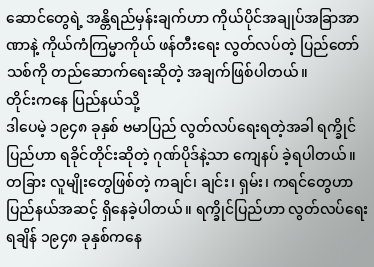ဆောင်တွေရဲ့ အန္တိရည်မှန်းချက်ဟာ ကိုယ်ပိုင်အချုပ်အခြာအာဏာနဲ့ ကိုယ်ကံကြမ္မာကိုယ် ဖန်တီးရေး လွတ်လပ်တဲ့ ပြည်တော်သစ်ကို တည်ဆောက်ရေးဆိုတဲ့ အချက်ဖြစ်ပါတယ်။
တိုင်းကနေ ပြည်နယ်သို့
ဒါပေမဲ့ ၁၉၄၈ ခုနှစ် ဗမာပြည် လွတ်လပ်ရေးရတဲ့အခါ ရက္ခိုင်ပြည်ဟာ ရခိုင်တိုင်းဆိုတဲ့ ဂုဏ်ပိုဒ်နဲ့သာ ကျေနပ် ခဲ့ရပါတယ်။ တခြား လူမျိုးတွေဖြစ်တဲ့ ကချင်၊ ချင်း၊ ရှမ်း၊ ကရင်တွေဟာ ပြည်နယ်အဆင့် ရှိနေခဲ့ပါတယ်။ ရက္ခိုင်ပြည်ဟာ လွတ်လပ်ရေးရချိန် ၁၉၄၈ ခုနှစ်ကနေ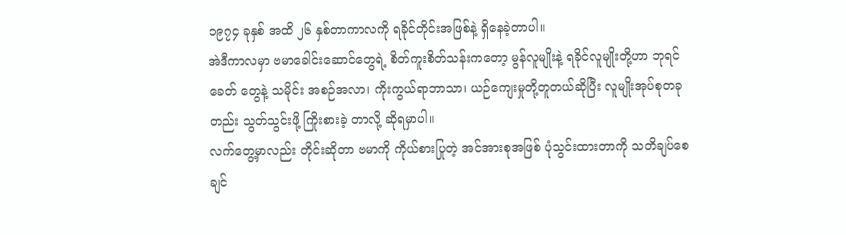၁၉၇၄ ခုနှစ် အထိ ၂၆ နှစ်တာကာလကို ရခိုင်တိုင်းအဖြစ်နဲ့ ရှိနေခဲ့တာပါ။
အဲဒီကာလမှာ ဗမာခေါင်းဆောင်တွေရဲ့ စိတ်ကူးစိတ်သန်းကတော့ မွန်လူမျိုးနဲ့ ရခိုင်လူမျိုးတို့ဟာ ဘုရင်ခေတ် တွေနဲ့ သမိုင်း အစဉ်အလာ၊ ကိုးကွယ်ရာဘာသာ၊ ယဉ်ကျေးမှုတို့တူတယ်ဆိုပြီး လူမျိုးအုပ်စုတခုတည်း သွတ်သွင်းဖို့ ကြိုးစားခဲ့ တာလို့ ဆိုရမှာပါ။
လက်တွေ့မှာလည်း တိုင်းဆိုတာ ဗမာကို ကိုယ်စားပြုတဲ့ အင်အားစုအဖြစ် ပုံသွင်းထားတာကို သတိချပ်စေ ချင်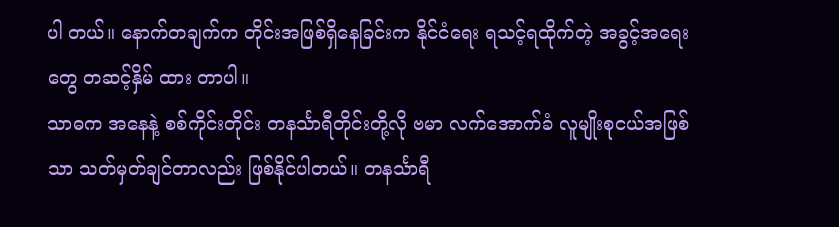ပါ တယ်။ နောက်တချက်က တိုင်းအဖြစ်ရှိနေခြင်းက နိုင်ငံရေး ရသင့်ရထိုက်တဲ့ အခွင့်အရေးတွေ တဆင့်နှိမ် ထား တာပါ။
သာဓက အနေနဲ့ စစ်ကိုင်းတိုင်း တနင်္သာရီတိုင်းတို့လို ဗမာ လက်အောက်ခံ လူမျိုးစုငယ်အဖြစ်သာ သတ်မှတ်ချင်တာလည်း ဖြစ်နိုင်ပါတယ်။ တနင်္သာရီ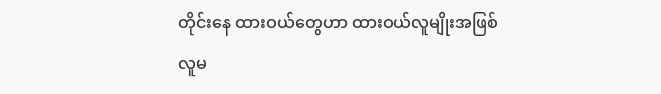တိုင်းနေ ထားဝယ်တွေဟာ ထားဝယ်လူမျိုးအဖြစ် လူမ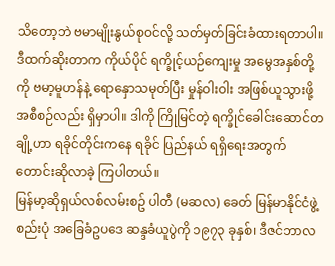သိတော့ဘဲ ဗမာမျိုးနွယ်စုဝင်လို့ သတ်မှတ်ခြင်းခံထားရတာပါ။
ဒီထက်ဆိုးတာက ကိုယ်ပိုင် ရက္ခိုင့်ယဉ်ကျေးမှု အမွေအနှစ်တို့ကို ဗမာ့မူဟန်နဲ့ ရောနှောသမုတ်ပြီး မှုန်ဝါးဝါး အဖြစ်ယူသွားဖို့ အစီစဉ်လည်း ရှိမှာပါ။ ဒါကို ကြိုမြင်တဲ့ ရက္ခိုင်ခေါင်းဆောင်တချို့ဟာ ရခိုင်တိုင်းကနေ ရခိုင် ပြည်နယ် ရရှိရေးအတွက် တောင်းဆိုလာခဲ့ ကြပါတယ်။
မြန်မာ့ဆိုရှယ်လစ်လမ်းစဥ် ပါတီ (မဆလ) ခေတ် မြန်မာနိုင်ငံဖွဲ့စည်းပုံ အခြေခံဥပဒေ ဆန္ဒခံယူပွဲကို ၁၉၇၃ ခုနှစ်၊ ဒီဇင်ဘာလ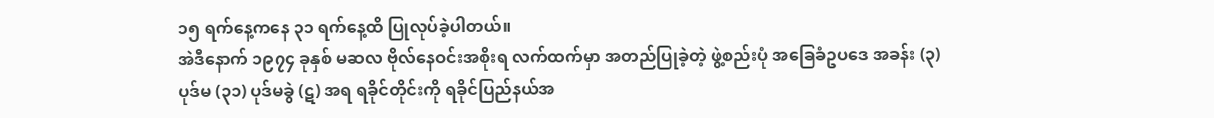၁၅ ရက်နေ့ကနေ ၃၁ ရက်နေ့ထိ ပြုလုပ်ခဲ့ပါတယ်။
အဲဒီနောက် ၁၉၇၄ ခုနှစ် မဆလ ဗိုလ်နေဝင်းအစိုးရ လက်ထက်မှာ အတည်ပြုခဲ့တဲ့ ဖွဲ့စည်းပုံ အခြေခံဥပဒေ အခန်း (၃) ပုဒ်မ (၃၁) ပုဒ်မခွဲ (ဋ) အရ ရခိုင်တိုင်းကို ရခိုင်ပြည်နယ်အ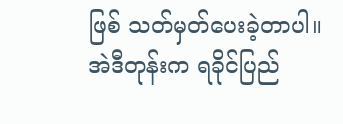ဖြစ် သတ်မှတ်ပေးခဲ့တာပါ။
အဲဒီတုန်းက ရခိုင်ပြည်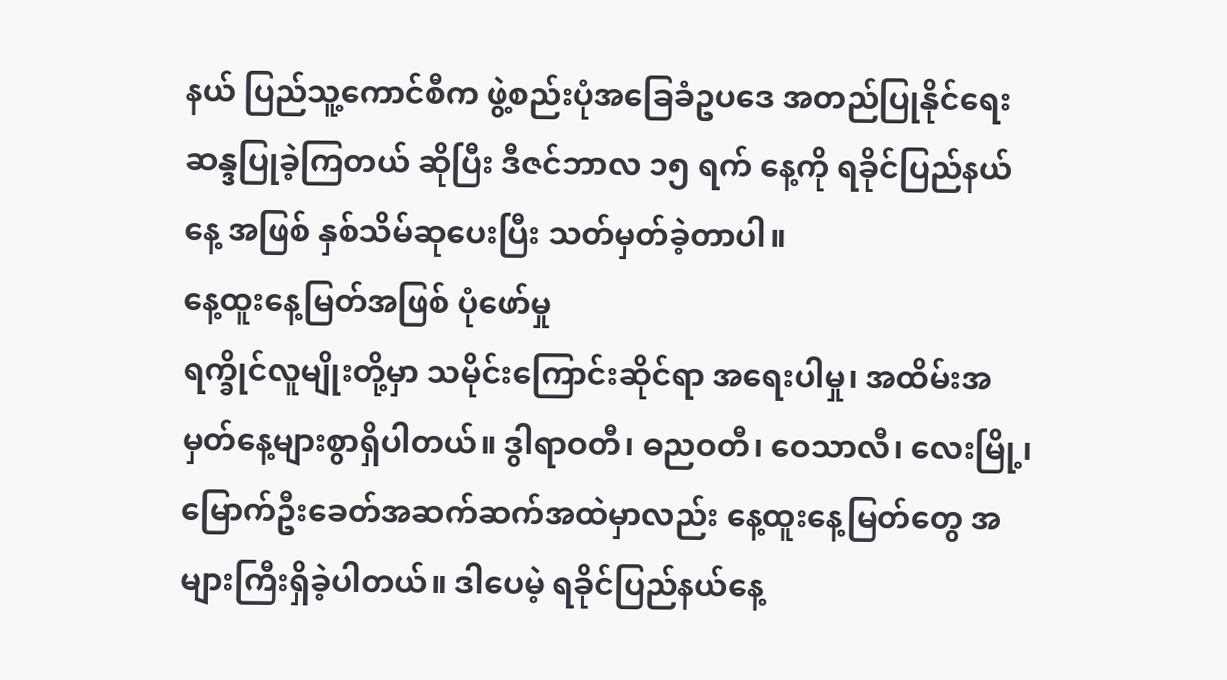နယ် ပြည်သူ့ကောင်စီက ဖွဲ့စည်းပုံအခြေခံဥပဒေ အတည်ပြုနိုင်ရေး ဆန္ဒပြုခဲ့ကြတယ် ဆိုပြီး ဒီဇင်ဘာလ ၁၅ ရက် နေ့ကို ရခိုင်ပြည်နယ်နေ့ အဖြစ် နှစ်သိမ်ဆုပေးပြီး သတ်မှတ်ခဲ့တာပါ။
နေ့ထူးနေ့မြတ်အဖြစ် ပုံဖော်မှု
ရက္ခိုင်လူမျိုးတို့မှာ သမိုင်းကြောင်းဆိုင်ရာ အရေးပါမှု၊ အထိမ်းအမှတ်နေ့များစွာရှိပါတယ်။ ဒွါရာဝတီ၊ ဓညဝတီ၊ ဝေသာလီ၊ လေးမြို့၊ မြောက်ဦးခေတ်အဆက်ဆက်အထဲမှာလည်း နေ့ထူးနေ့မြတ်တွေ အများကြီးရှိခဲ့ပါတယ်။ ဒါပေမဲ့ ရခိုင်ပြည်နယ်နေ့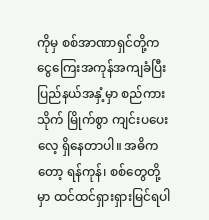ကိုမှ စစ်အာဏာရှင်တို့က ငွေကြေးအကုန်အကျခံပြီး ပြည်နယ်အနှံ့မှာ စည်ကားသိုက် မြိုက်စွာ ကျင်းပပေးလေ့ ရှိနေတာပါ။ အဓိကတော့ ရန်ကုန်၊ စစ်တွေတို့မှာ ထင်ထင်ရှားရှားမြင်ရပါ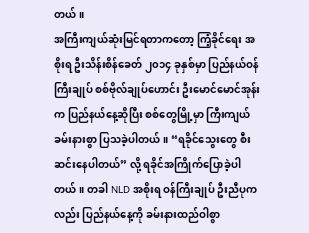တယ်။
အကြီးကျယ်ဆုံးမြင်ရတာကတော့ ကြံ့ခိုင်ရေး အစိုးရ ဦးသိန်းစိန်ခေတ် ၂၀၁၄ ခုနှစ်မှာ ပြည်နယ်ဝန်ကြီးချုပ် စစ်ဗိုလ်ချုပ်ဟောင်း ဦးမောင်မောင်အုန်းက ပြည်နယ်နေ့ဆိုပြီး စစ်တွေမြို့မှာ ကြီးကျယ်ခမ်းနားစွာ ပြသခဲ့ပါတယ်။ “ရခိုင်သွေးတွေ စီးဆင်းနေပါတယ်” လို့ ရခိုင်အကြိုက်ပြောခဲ့ပါတယ်။ တခါ NLD အစိုးရ ဝန်ကြီးချုပ် ဦးညီပုကလည်း ပြည်နယ်နေ့ကို ခမ်းနားထည်ဝါစွာ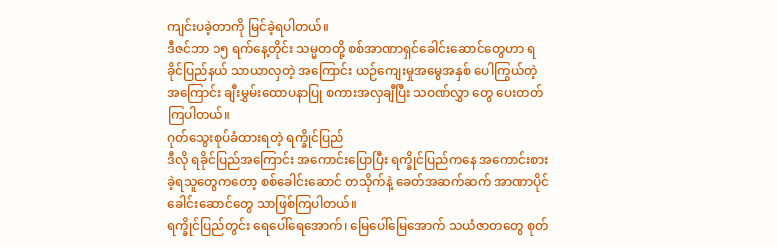ကျင်းပခဲ့တာကို မြင်ခဲ့ရပါတယ်။
ဒီဇင်ဘာ ၁၅ ရက်နေ့တိုင်း သမ္မတတို့ စစ်အာဏာရှင်ခေါင်းဆောင်တွေဟာ ရခိုင်ပြည်နယ် သာယာလှတဲ့ အကြောင်း ယဉ်ကျေးမှုအမွေအနှစ် ပေါကြွယ်တဲ့ အကြောင်း ချီးမွှမ်းထောပနာပြု စကားအလှချီပြီး သဝဏ်လွှာ တွေ ပေးတတ်ကြပါတယ်။
ဂုတ်သွေးစုပ်ခံထားရတဲ့ ရက္ခိုင်ပြည်
ဒီလို ရခိုင်ပြည်အကြောင်း အကောင်းပြောပြီး ရက္ခိုင်ပြည်ကနေ အကောင်းစားခဲ့ရသူတွေကတော့ စစ်ခေါင်းဆောင် တသိုက်နဲ့ ခေတ်အဆက်ဆက် အာဏာပိုင်ခေါင်းဆောင်တွေ သာဖြစ်ကြပါတယ်။
ရက္ခိုင်ပြည်တွင်း ရေပေါ်ရေအောက်၊ မြေပေါ်မြေအောက် သယံဇာတတွေ စုတ်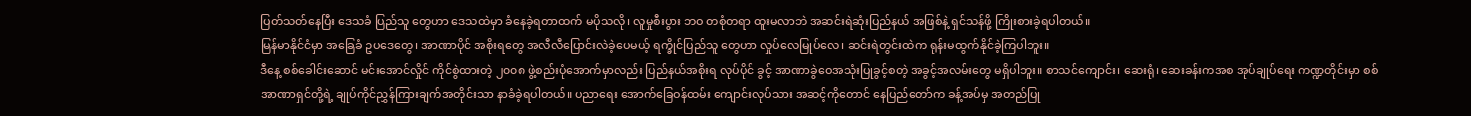ပြတ်သတ်နေပြီး ဒေသခံ ပြည်သူ တွေဟာ ဒေသထဲမှာ ခံနေခဲ့ရတာထက် မပိုသလို၊ လူမှုစီးပွား ဘဝ တစုံတရာ ထူးမလာဘဲ အဆင်းရဲဆုံးပြည်နယ် အဖြစ်နဲ့ ရှင်သန်ဖို့ ကြိုးစားခဲ့ရပါတယ်။
မြန်မာနိုင်ငံမှာ အခြေခံ ဥပဒေတွေ၊ အာဏာပိုင် အစိုးရတွေ အလီလီပြောင်းလဲခဲ့ပေမယ့် ရက္ခိုင်ပြည်သူ တွေဟာ လှုပ်လေမြုပ်လေ၊ ဆင်းရဲတွင်းထဲက ရုန်းမထွက်နိုင်ခဲ့ကြပါဘူး။
ဒီနေ့ စစ်ခေါင်းဆောင် မင်းအောင်လှိုင် ကိုင်စွဲထားတဲ့ ၂၀၀၈ ဖွဲ့စည်းပုံအောက်မှာလည်း ပြည်နယ်အစိုးရ လုပ်ပိုင် ခွင့် အာဏာခွဲဝေအသုံးပြုခွင့်စတဲ့ အခွင့်အလမ်းတွေ မရှိပါဘူး။ စာသင်ကျောင်း၊ ဆေးရုံ၊ ဆေးခန်းကအစ အုပ်ချုပ်ရေး ကဏ္ဍတိုင်းမှာ စစ်အာဏာရှင်တို့ရဲ့ ချုပ်ကိုင်ညွှန်ကြားချက်အတိုင်းသာ နာခံခဲ့ရပါတယ်။ ပညာရေး အောက်ခြေဝန်ထမ်း ကျောင်းလုပ်သား အဆင့်ကိုတောင် နေပြည်တော်က ခန့်အပ်မှ အတည်ပြု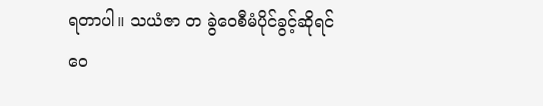ရတာပါ။ သယံဇာ တ ခွဲဝေစီမံပိုင်ခွင့်ဆိုရင် ဝေ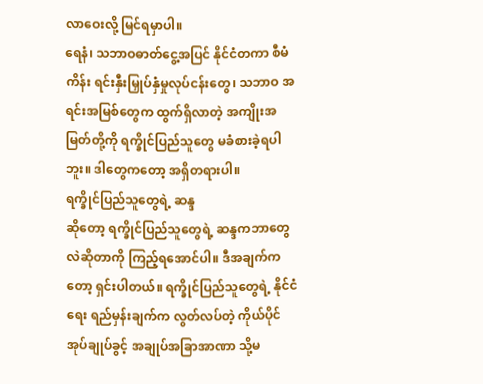လာဝေးလို့ မြင်ရမှာပါ။
ရေနံ၊ သဘာဝဓာတ်ငွေ့အပြင် နိုင်ငံတကာ စီမံကိန်း ရင်းနှီးမြှုပ်နှံမှုလုပ်ငန်းတွေ၊ သဘာဝ အရင်းအမြစ်တွေက ထွက်ရှိလာတဲ့ အကျိုးအမြတ်တို့ကို ရက္ခိုင်ပြည်သူတွေ မခံစားခဲ့ရပါဘူး။ ဒါတွေကတော့ အရှိတရားပါ။
ရက္ခိုင်ပြည်သူတွေရဲ့ ဆန္ဒ
ဆိုတော့ ရက္ခိုင်ပြည်သူတွေရဲ့ ဆန္ဒကဘာတွေလဲဆိုတာကို ကြည့်ရအောင်ပါ။ ဒီအချက်ကတော့ ရှင်းပါတယ်။ ရက္ခိုင်ပြည်သူတွေရဲ့ နိုင်ငံရေး ရည်မှန်းချက်က လွတ်လပ်တဲ့ ကိုယ်ပိုင်အုပ်ချုပ်ခွင့် အချုပ်အခြာအာဏာ သို့မ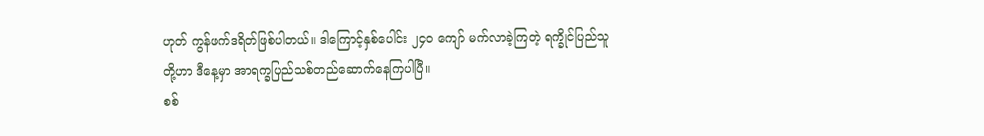ဟုတ် ကွန်ဖက်ဒရိတ်ဖြစ်ပါတယ်။ ဒါကြောင့်နှစ်ပေါင်း ၂၄၀ ကျော် မက်လာခဲ့ကြတဲ့ ရက္ခိုင်ပြည်သူတို့ဟာ ဒီနေ့မှာ အာရက္ခပြည်သစ်တည်ဆောက်နေကြပါပြီ။
စစ်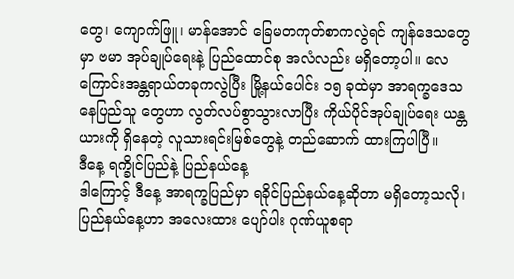တွေ၊ ကျောက်ဖြူ၊ မာန်အောင် ခြေမတကုတ်စာကလွဲရင် ကျန်ဒေသတွေမှာ ဗမာ အုပ်ချုပ်ရေးနဲ့ ပြည်ထောင်စု အလံလည်း မရှိတော့ပါ။ လေကြောင်းအန္တရာယ်တခုကလွဲပြီး မြို့နယ်ပေါင်း ၁၅ ခုထဲမှာ အာရက္ခဒေသနေပြည်သူ တွေဟာ လွတ်လပ်စွာသွားလာပြီး ကိုယ်ပိုင်အုပ်ချုပ်ရေး ယန္တယားကို ရှိနေတဲ့ လူသားရင်းမြစ်တွေနဲ့ တည်ဆောက် ထားကြပါပြီ။
ဒီနေ့ ရက္ခိုင်ပြည်နဲ့ ပြည်နယ်နေ့
ဒါကြောင့် ဒီနေ့ အာရက္ခပြည်မှာ ရခိုင်ပြည်နယ်နေ့ဆိုတာ မရှိတော့သလို၊ ပြည်နယ်နေ့ဟာ အလေးထား ပျော်ပါး ဂုဏ်ယူစရာ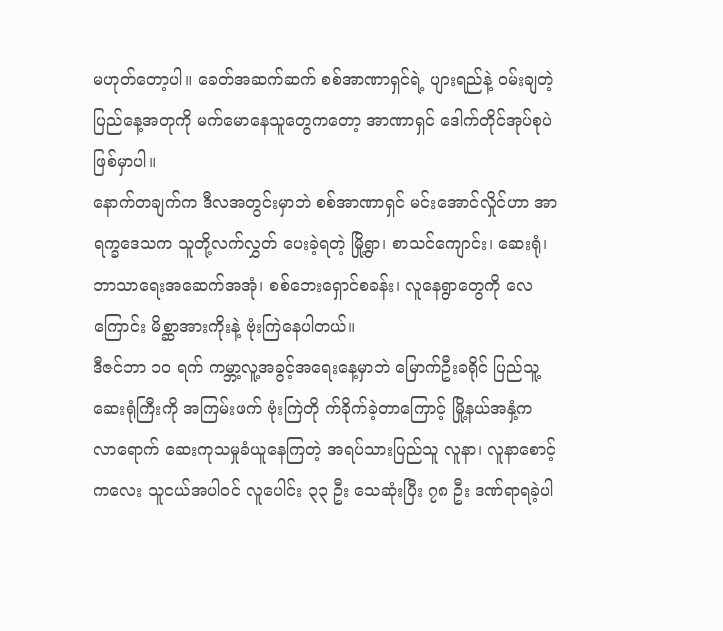မဟုတ်တော့ပါ။ ခေတ်အဆက်ဆက် စစ်အာဏာရှင်ရဲ့ ပျားရည်နဲ့ ဝမ်းချတဲ့ ပြည်နေ့အတုကို မက်မောနေသူတွေကတော့ အာဏာရှင် ဒေါက်တိုင်အုပ်စုပဲဖြစ်မှာပါ။
နောက်တချက်က ဒီလအတွင်းမှာဘဲ စစ်အာဏာရှင် မင်းအောင်လှိုင်ဟာ အာရက္ခဒေသက သူတို့လက်လွှတ် ပေးခဲ့ရတဲ့ မြို့ရွာ၊ စာသင်ကျောင်း၊ ဆေးရုံ၊ ဘာသာရေးအဆေက်အအုံ၊ စစ်ဘေးရှောင်စခန်း၊ လူနေရွာတွေကို လေကြောင်း မိစ္ဆာအားကိုးနဲ့ ဗုံးကြဲနေပါတယ်။
ဒီဇင်ဘာ ၁၀ ရက် ကမ္ဘာ့လူ့အခွင့်အရေးနေ့မှာဘဲ မြောက်ဦးခရိုင် ပြည်သူ့ဆေးရုံကြီးကို အကြမ်းဖက် ဗုံးကြဲတို က်ခိုက်ခဲ့တာကြောင့် မြို့နယ်အနှံ့က လာရောက် ဆေးကုသမှုခံယူနေကြတဲ့ အရပ်သားပြည်သူ လူနာ၊ လူနာစောင့် ကလေး သူငယ်အပါဝင် လူပေါင်း ၃၃ ဦး သေဆုံးပြီး ၇၈ ဦး ဒဏ်ရာရခဲ့ပါ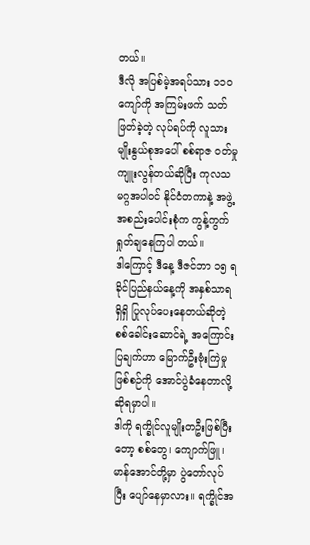တယ်။
ဒီလို အပြစ်မဲ့အရပ်သား ၁၁၀ ကျော်ကို အကြမ်းဖက် သတ်ဖြတ်ခဲ့တဲ့ လုပ်ရပ်ကို လူသားမျိုးနွယ်စုအပေါ် စစ်ရာဇ ဝတ်မှု ကျူးလွန်တယ်ဆိုပြီး ကုလသမဂ္ဂအပါဝင် နိုင်ငံတကာနဲ့ အဖွဲ့အစည်းပေါင်းစုံက ကွန့်ကွက် ရှုတ်ချနေကြပါ တယ်။
ဒါကြောင့် ဒီနေ့ ဒီဇင်ဘာ ၁၅ ရခိုင်ပြည်နယ်နေ့ကို အနှစ်သာရရှိရှိ ပြုလုပ်ပေးနေတယ်ဆိုတဲ့ စစ်ခေါင်းဆောင်ရဲ့ အကြောင်းပြချက်ဟာ မြောက်ဦးဗုံးကြဲမှုဖြစ်စဉ်ကို အောင်ပွဲခံနေတာလို့ ဆိုရမှာပါ။
ဒါကို ရက္ခိုင်လူမျိုးတဦးဖြစ်ပြီးတော့ စစ်တွေ၊ ကျောက်ဖြူ၊ မာန်အောင်တို့မှာ ပွဲတော်လုပ်ပြီး ပျော်နေမှာလား။ ရက္ခိုင်အ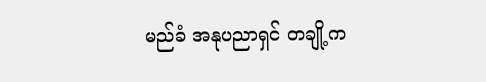မည်ခံ အနုပညာရှင် တချို့က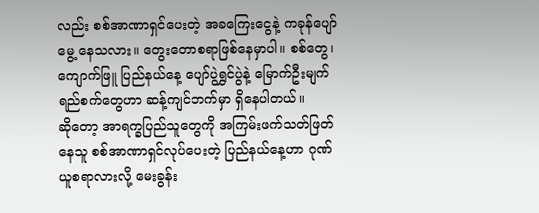လည်း စစ်အာဏာရှင်ပေးတဲ့ အခကြေးငွေနဲ့ ကခုန်ပျော်မွေ့ နေသလား။ တွေးတောစရာဖြစ်နေမှာပါ။ စစ်တွေ၊ ကျောက်ဖြူ ပြည်နယ်နေ့ ပျော်ပွဲရွှင်ပွဲနဲ့ မြောက်ဦးမျက်ရည်စက်တွေဟာ ဆန့်ကျင်ဘက်မှာ ရှိနေပါတယ်။
ဆိုတော့ အာရက္ခပြည်သူတွေကို အကြမ်းဖက်သတ်ဖြတ်နေသူ စစ်အာဏာရှင်လုပ်ပေးတဲ့ ပြည်နယ်နေ့ဟာ ဂုဏ်ယူစရာလားလို့ မေးခွန်း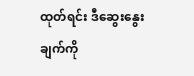ထုတ်ရင်း ဒီဆွေးနွေးချက်ကို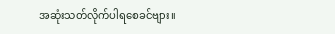အဆုံးသတ်လိုက်ပါရစေခင်ဗျား။